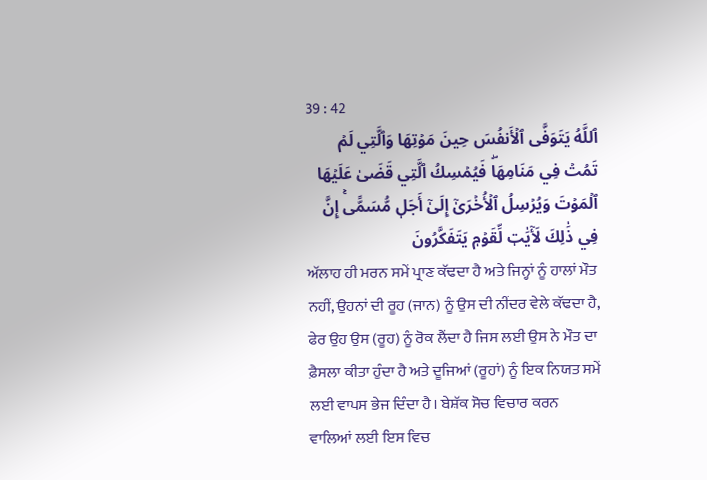39 : 42
ٱللَّهُ يَتَوَفَّى ٱلۡأَنفُسَ حِينَ مَوۡتِهَا وَٱلَّتِي لَمۡ تَمُتۡ فِي مَنَامِهَاۖ فَيُمۡسِكُ ٱلَّتِي قَضَىٰ عَلَيۡهَا ٱلۡمَوۡتَ وَيُرۡسِلُ ٱلۡأُخۡرَىٰٓ إِلَىٰٓ أَجَلٖ مُّسَمًّىۚ إِنَّ فِي ذَٰلِكَ لَأٓيَٰتٖ لِّقَوۡمٖ يَتَفَكَّرُونَ
ਅੱਲਾਹ ਹੀ ਮਰਨ ਸਮੇਂ ਪ੍ਰਾਣ ਕੱਢਦਾ ਹੈ ਅਤੇ ਜਿਨ੍ਹਾਂ ਨੂੰ ਹਾਲਾਂ ਮੌਤ ਨਹੀਂ, ਉਹਨਾਂ ਦੀ ਰੂਹ (ਜਾਨ) ਨੂੰ ਉਸ ਦੀ ਨੀਂਦਰ ਵੇਲੇ ਕੱਢਦਾ ਹੈ, ਫੇਰ ਉਹ ਉਸ (ਰੂਹ) ਨੂੰ ਰੋਕ ਲੈਂਦਾ ਹੈ ਜਿਸ ਲਈ ਉਸ ਨੇ ਮੌਤ ਦਾ ਫ਼ੈਸਲਾ ਕੀਤਾ ਹੁੰਦਾ ਹੈ ਅਤੇ ਦੂਜਿਆਂ (ਰੂਹਾਂ) ਨੂੰ ਇਕ ਨਿਯਤ ਸਮੇਂ ਲਈ ਵਾਪਸ ਭੇਜ ਦਿੰਦਾ ਹੈ। ਬੇਸ਼ੱਕ ਸੋਚ ਵਿਚਾਰ ਕਰਨ ਵਾਲਿਆਂ ਲਈ ਇਸ ਵਿਚ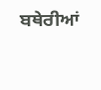ਬਥੇਰੀਆਂ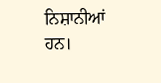ਨਿਸ਼ਾਨੀਆਂ ਹਨ।